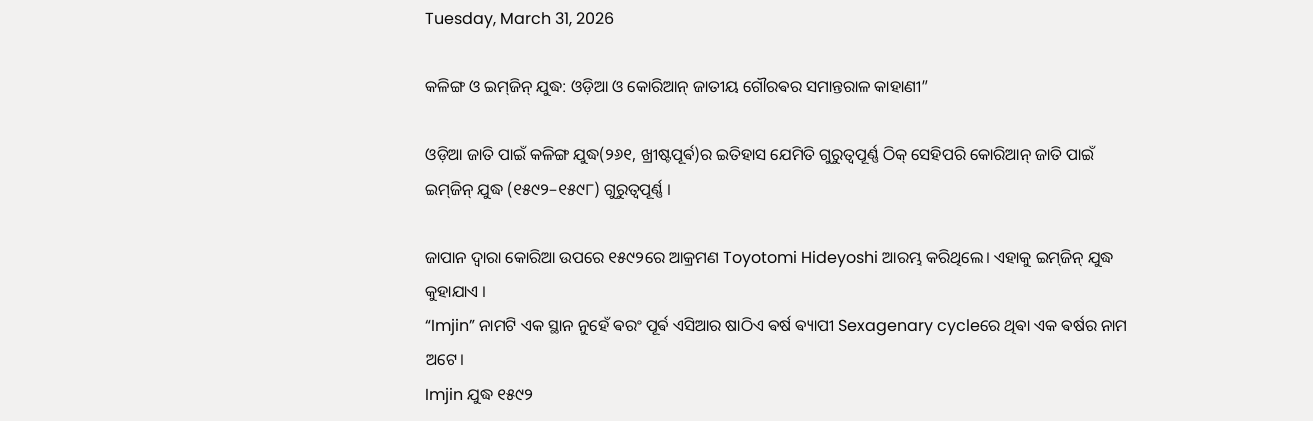Tuesday, March 31, 2026

କଳିଙ୍ଗ ଓ ଇମ୍‌ଜିନ୍ ଯୁଦ୍ଧ: ଓଡ଼ିଆ ଓ କୋରିଆନ୍ ଜାତୀୟ ଗୌରଵର ସମାନ୍ତରାଳ କାହାଣୀ”

ଓଡ଼ିଆ ଜାତି ପାଇଁ କଳିଙ୍ଗ ଯୁଦ୍ଧ(୨୬୧, ଖ୍ରୀଷ୍ଟପୂର୍ଵ)ର ଇତିହାସ ଯେମିତି ଗୁରୁତ୍ୱପୂର୍ଣ୍ଣ ଠିକ୍ ସେହିପରି କୋରିଆନ୍ ଜାତି ପାଇଁ ଇମ୍‌ଜିନ୍ ଯୁଦ୍ଧ (୧୫୯୨–୧୫୯୮) ଗୁରୁତ୍ୱପୂର୍ଣ୍ଣ ।‌

ଜାପାନ ଦ୍ୱାରା କୋରିଆ ଉପରେ ୧୫୯୨ରେ ଆକ୍ରମଣ Toyotomi Hideyoshi ଆରମ୍ଭ କରିଥିଲେ। ଏହାକୁ ଇମ୍‌ଜିନ୍ ଯୁଦ୍ଧ କୁହାଯାଏ ।
“Imjin” ନାମଟି ଏକ ସ୍ଥାନ ନୁହେଁ ଵରଂ ପୂର୍ଵ ଏସିଆର ଷାଠିଏ ଵର୍ଷ ଵ୍ୟାପୀ Sexagenary cycleରେ ଥିଵା ଏକ ଵର୍ଷର ନାମ ଅଟେ।
Imjin ଯୁଦ୍ଧ ୧୫୯୨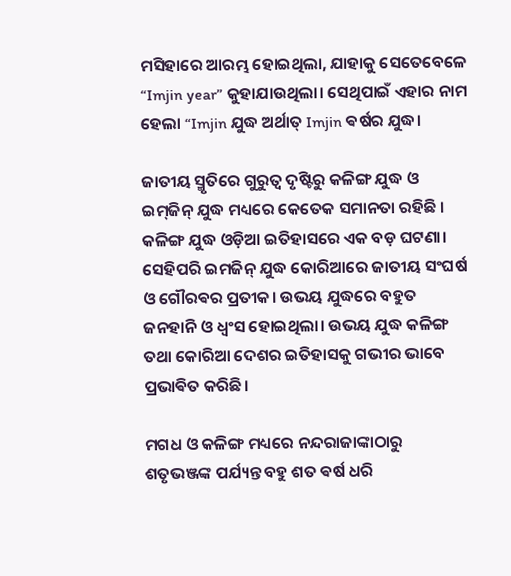ମସିହାରେ ଆରମ୍ଭ ହୋଇଥିଲା, ଯାହାକୁ ସେତେବେଳେ “Imjin year” କୁହାଯାଉଥିଲା। ସେଥିପାଇଁ ଏହାର ନାମ ହେଲା “Imjin ଯୁଦ୍ଧ ଅର୍ଥାତ୍ Imjin ଵର୍ଷର ଯୁଦ୍ଧ।

ଜାତୀୟ ସ୍ମୃତିରେ ଗୁରୁତ୍ୱ ଦୃଷ୍ଟିରୁ କଳିଙ୍ଗ ଯୁଦ୍ଧ ଓ ଇମ୍‌ଜିନ୍ ଯୁଦ୍ଧ ମଧ୍ୟରେ କେତେକ ସମାନତା ରହିଛି ।
କଳିଙ୍ଗ ଯୁଦ୍ଧ ଓଡ଼ିଆ ଇତିହାସରେ ଏକ ବଡ଼ ଘଟଣା।
ସେହିପରି ଇମଜିନ୍ ଯୁଦ୍ଧ କୋରିଆରେ ଜାତୀୟ ସଂଘର୍ଷ ଓ ଗୌରଵର ପ୍ରତୀକ। ଉଭୟ ଯୁଦ୍ଧରେ ବହୁତ ଜନହାନି ଓ ଧ୍ୱଂସ ହୋଇଥିଲା। ଉଭୟ ଯୁଦ୍ଧ କଳିଙ୍ଗ ତଥା କୋରିଆ ଦେଶର ଇତିହାସକୁ ଗଭୀର ଭାବେ ପ୍ରଭାଵିତ କରିଛି।

ମଗଧ ଓ କଳିଙ୍ଗ ମଧ୍ୟରେ ନନ୍ଦରାଜାଙ୍କାଠାରୁ ଶତୃଭଞ୍ଜଙ୍କ ପର୍ଯ୍ୟନ୍ତ ବହୁ ଶତ ଵର୍ଷ ଧରି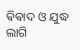ଵିଵାଦ ଓ ଯୁଦ୍ଧ ଲାଗି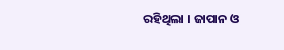ରହିଥିଲା । ଜାପାନ ଓ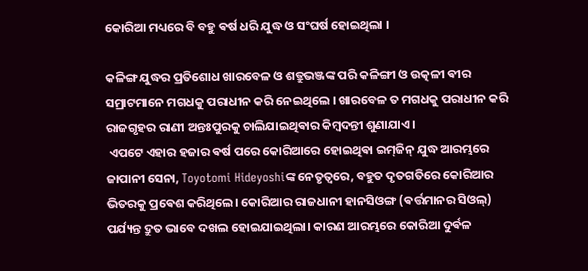କୋରିଆ ମଧ୍ୟରେ ବି ବହୁ ଵର୍ଷ ଧରି ଯୁଦ୍ଧ ଓ ସଂଘର୍ଷ ହୋଇଥିଲା ।

କଳିଙ୍ଗ ଯୁଦ୍ଧର ପ୍ରତିଶୋଧ ଖାରବେଳ ଓ ଶତ୍ରୁଭଞ୍ଜଙ୍କ ପରି କଳିଙ୍ଗୀ ଓ ଉତ୍କଳୀ ଵୀର ସମ୍ରାଟମାନେ ମଗଧକୁ ପରାଧୀନ କରି ନେଇଥିଲେ । ଖାରବେଳ ତ ମଗଧକୁ ପରାଧୀନ କରି ରାଜଗୃହର ରାଣୀ ଅନ୍ତଃପୁରକୁ ଚାଲିଯାଇଥିଵାର କିମ୍ବଦନ୍ତୀ ଶୁଣାଯାଏ ।
 ଏପଟେ ଏହାର ହଜାର ଵର୍ଷ ପରେ କୋରିଆରେ ହୋଇଥିଵା ଇମ୍‌ଜିନ୍ ଯୁଦ୍ଧ ଆରମ୍ଭରେ ଜାପାନୀ ସେନା, Toyotomi Hideyoshiଙ୍କ ନେତୃତ୍ୱରେ, ବହୁତ ଦୃତଗତିରେ କୋରିଆର ଭିତରକୁ ପ୍ରଵେଶ କରିଥିଲେ। କୋରିଆର ରାଜଧାନୀ ହାନସିଓଙ୍ଗ (ଵର୍ତ୍ତମାନର ସିଓଲ୍) ପର୍ଯ୍ୟନ୍ତ ଦ୍ରୁତ ଭାବେ ଦଖଲ ହୋଇଯାଇଥିଲା। କାରଣ ଆରମ୍ଭରେ କୋରିଆ ଦୁର୍ଵଳ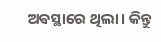ଅଵସ୍ଥାରେ ଥିଲା। କିନ୍ତୁ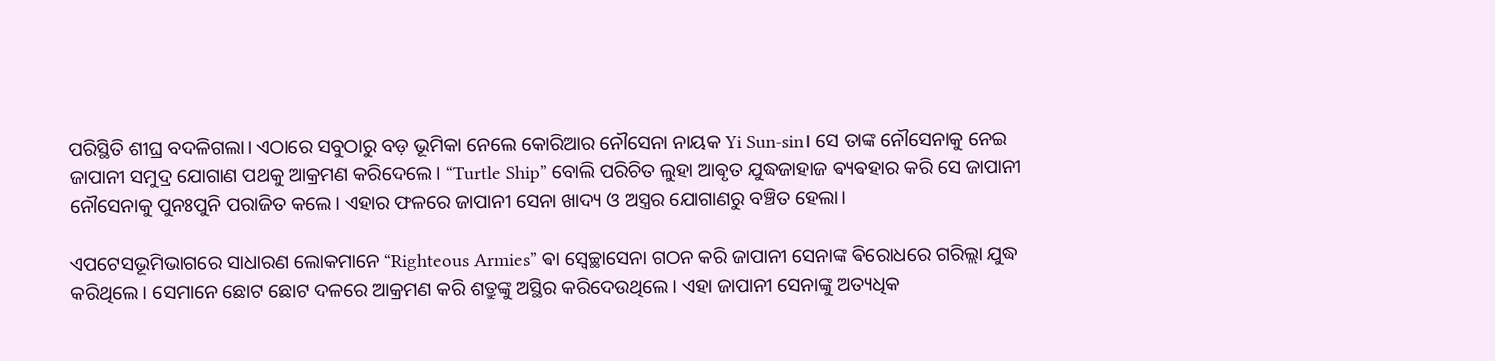ପରିସ୍ଥିତି ଶୀଘ୍ର ବଦଳିଗଲା। ଏଠାରେ ସବୁଠାରୁ ବଡ଼ ଭୂମିକା ନେଲେ କୋରିଆର ନୌସେନା ନାୟକ Yi Sun-sin। ସେ ତାଙ୍କ ନୌସେନାକୁ ନେଇ ଜାପାନୀ ସମୁଦ୍ର ଯୋଗାଣ ପଥକୁ ଆକ୍ରମଣ କରିଦେଲେ। “Turtle Ship” ବୋଲି ପରିଚିତ ଲୁହା ଆଵୃତ ଯୁଦ୍ଧଜାହାଜ ଵ୍ୟଵହାର କରି ସେ ଜାପାନୀ ନୌସେନାକୁ ପୁନଃପୁନି ପରାଜିତ କଲେ। ଏହାର ଫଳରେ ଜାପାନୀ ସେନା ଖାଦ୍ୟ ଓ ଅସ୍ତ୍ରର ଯୋଗାଣରୁ ବଞ୍ଚିତ ହେଲା।

ଏପଟେସଭୂମିଭାଗରେ ସାଧାରଣ ଲୋକମାନେ “Righteous Armies” ଵା ସ୍ୱେଚ୍ଛାସେନା ଗଠନ କରି ଜାପାନୀ ସେନାଙ୍କ ଵିରୋଧରେ ଗରିଲ୍ଲା ଯୁଦ୍ଧ କରିଥିଲେ। ସେମାନେ ଛୋଟ ଛୋଟ ଦଳରେ ଆକ୍ରମଣ କରି ଶତ୍ରୁଙ୍କୁ ଅସ୍ଥିର କରିଦେଉଥିଲେ। ଏହା ଜାପାନୀ ସେନାଙ୍କୁ ଅତ୍ୟଧିକ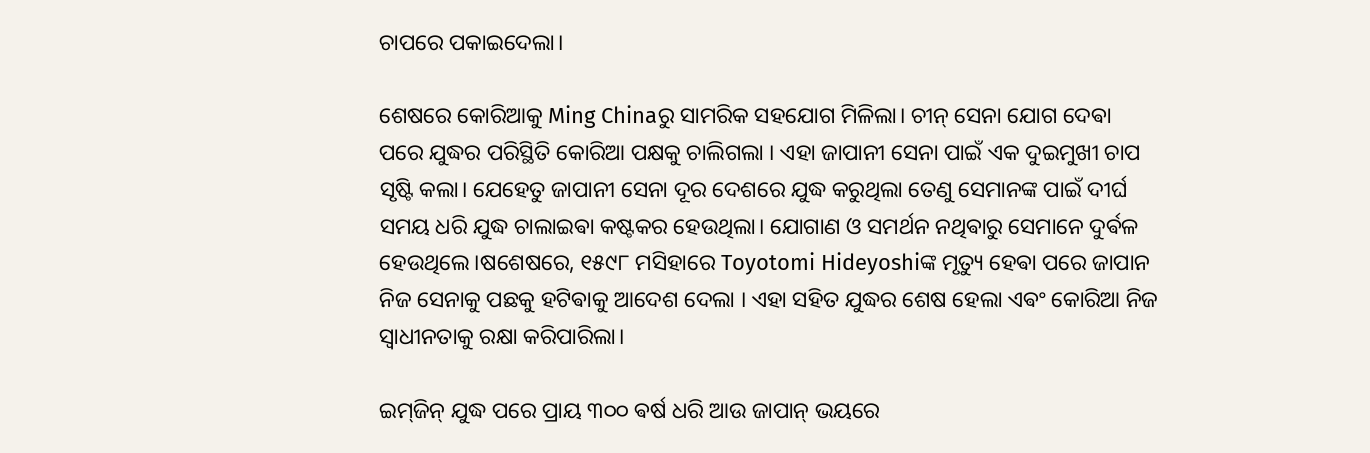ଚାପରେ ପକାଇଦେଲା।

ଶେଷରେ କୋରିଆକୁ Ming Chinaରୁ ସାମରିକ ସହଯୋଗ ମିଳିଲା। ଚୀନ୍ ସେନା ଯୋଗ ଦେଵା ପରେ ଯୁଦ୍ଧର ପରିସ୍ଥିତି କୋରିଆ ପକ୍ଷକୁ ଚାଲିଗଲା । ଏହା ଜାପାନୀ ସେନା ପାଇଁ ଏକ ଦୁଇମୁଖୀ ଚାପ ସୃଷ୍ଟି କଲା। ଯେହେତୁ ଜାପାନୀ ସେନା ଦୂର ଦେଶରେ ଯୁଦ୍ଧ କରୁଥିଲା ତେଣୁ ସେମାନଙ୍କ ପାଇଁ ଦୀର୍ଘ ସମୟ ଧରି ଯୁଦ୍ଧ ଚାଲାଇଵା କଷ୍ଟକର ହେଉଥିଲା। ଯୋଗାଣ ଓ ସମର୍ଥନ ନଥିଵାରୁ ସେମାନେ ଦୁର୍ଵଳ ହେଉଥିଲେ।ଷଶେଷରେ, ୧୫୯୮ ମସିହାରେ Toyotomi Hideyoshiଙ୍କ ମୃତ୍ୟୁ ହେଵା ପରେ ଜାପାନ ନିଜ ସେନାକୁ ପଛକୁ ହଟିଵାକୁ ଆଦେଶ ଦେଲା । ଏହା ସହିତ ଯୁଦ୍ଧର ଶେଷ ହେଲା ଏଵଂ କୋରିଆ ନିଜ ସ୍ୱାଧୀନତାକୁ ରକ୍ଷା କରିପାରିଲା।

ଇମ୍‌ଜିନ୍ ଯୁଦ୍ଧ ପରେ ପ୍ରାୟ ୩୦୦ ଵର୍ଷ ଧରି ଆଉ ଜାପାନ୍ ଭୟରେ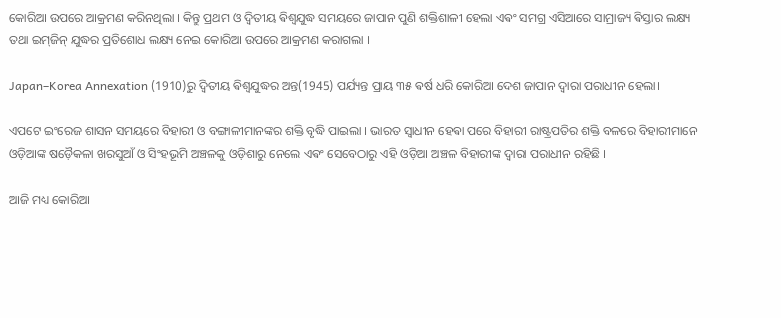କୋରିଆ ଉପରେ ଆକ୍ରମଣ କରିନଥିଲା । କିନ୍ତୁ ପ୍ରଥମ ଓ ଦ୍ଵିତୀୟ ଵିଶ୍ଵଯୁଦ୍ଧ ସମୟରେ ଜାପାନ ପୁଣି ଶକ୍ତିଶାଳୀ ହେଲା ଏଵଂ ସମଗ୍ର ଏସିଆରେ ସାମ୍ରାଜ୍ୟ ଵିସ୍ତାର ଲକ୍ଷ୍ୟ ତଥା ଇମ୍‌ଜିନ୍ ଯୁଦ୍ଧର ପ୍ରତିଶୋଧ ଲକ୍ଷ୍ୟ ନେଇ କୋରିଆ ଉପରେ ଆକ୍ରମଣ କରାଗଲା ।

Japan–Korea Annexation (1910)ରୁ ଦ୍ଵିତୀୟ ଵିଶ୍ଵଯୁଦ୍ଧର ଅନ୍ତ(1945) ପର୍ଯ୍ୟନ୍ତ ପ୍ରାୟ ୩୫ ଵର୍ଷ ଧରି କୋରିଆ ଦେଶ ଜାପାନ ଦ୍ଵାରା ପରାଧୀନ ହେଲା।

ଏପଟେ ଇଂରେଜ ଶାସନ ସମୟରେ ବିହାରୀ ଓ ବଙ୍ଗାଳୀମାନଙ୍କର ଶକ୍ତି ବୃଦ୍ଧି ପାଇଲା । ଭାରତ ସ୍ଵାଧୀନ ହେଵା ପରେ ବିହାରୀ ରାଷ୍ଟ୍ରପତିର ଶକ୍ତି ବଳରେ ବିହାରୀମାନେ ଓଡ଼ିଆଙ୍କ ଷଡ଼ୈକଳା ଖରସୁଆଁ ଓ ସିଂହଭୂମି ଅଞ୍ଚଳକୁ ଓଡ଼ିଶାରୁ ନେଲେ ଏଵଂ ସେବେଠାରୁ ଏହି ଓଡ଼ିଆ ଅଞ୍ଚଳ ବିହାରୀଙ୍କ ଦ୍ଵାରା ପରାଧୀନ ରହିଛି ।

ଆଜି ମଧ୍ୟ କୋରିଆ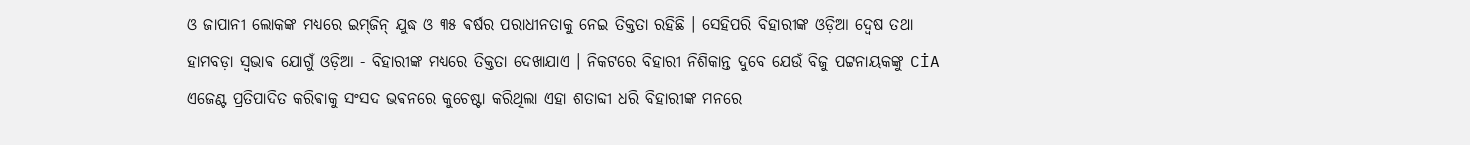ଓ ଜାପାନୀ ଲୋକଙ୍କ ମଧ୍ୟରେ ଇମ୍‌ଜିନ୍ ଯୁଦ୍ଧ ଓ ୩୫ ଵର୍ଷର ପରାଧୀନତାକୁ ନେଇ ତିକ୍ତତା ରହିଛି । ସେହିପରି ବିହାରୀଙ୍କ ଓଡ଼ିଆ ଦ୍ୱେଷ ତଥା ହାମବଡ଼ା ସ୍ଵଭାଵ ଯୋଗୁଁ ଓଡ଼ିଆ - ବିହାରୀଙ୍କ ମଧ୍ୟରେ ତିକ୍ତତା ଦେଖାଯାଏ । ନିକଟରେ ବିହାରୀ ନିଶିକାନ୍ତ ଦୁବେ ଯେଉଁ ବିଜୁ ପଟ୍ଟନାୟକଙ୍କୁ CİA ଏଜେଣ୍ଟ ପ୍ରତିପାଦିତ କରିଵାକୁ ସଂସଦ ଭଵନରେ କୁଚେଷ୍ଟା କରିଥିଲା ଏହା ଶତାବ୍ଦୀ ଧରି ବିହାରୀଙ୍କ ମନରେ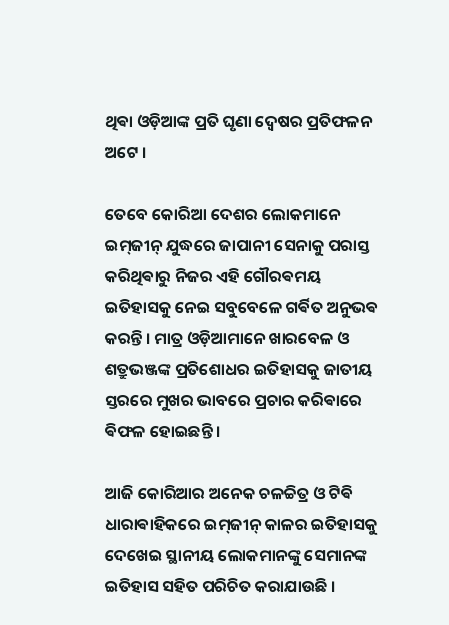ଥିଵା ଓଡ଼ିଆଙ୍କ ପ୍ରତି ଘୃଣା ଦ୍ଵେଷର ପ୍ରତିଫଳନ ଅଟେ ।

ତେବେ କୋରିଆ ଦେଶର ଲୋକମାନେ ଇମ୍‌ଜୀନ୍ ଯୁଦ୍ଧରେ ଜାପାନୀ ସେନାକୁ ପରାସ୍ତ କରିଥିଵାରୁ ନିଜର ଏହି ଗୌରଵମୟ ଇତିହାସକୁ ନେଇ ସବୁବେଳେ ଗର୍ଵିତ ଅନୁଭଵ କରନ୍ତି । ମାତ୍ର ଓଡ଼ିଆମାନେ ଖାରବେଳ ଓ ଶତ୍ରୁଭଞ୍ଜଙ୍କ ପ୍ରତିଶୋଧର ଇତିହାସକୁ ଜାତୀୟ ସ୍ତରରେ ମୁଖର ଭାବରେ ପ୍ରଚାର କରିଵାରେ ଵିଫଳ ହୋଇଛନ୍ତି ।

ଆଜି କୋରିଆର ଅନେକ ଚଳଚ୍ଚିତ୍ର ଓ ଟିଵି ଧାରାଵାହିକରେ ଇମ୍‌ଜୀନ୍ କାଳର ଇତିହାସକୁ ଦେଖେଇ ସ୍ଥାନୀୟ ଲୋକମାନଙ୍କୁ ସେମାନଙ୍କ ଇତିହାସ ସହିତ ପରିଚିତ କରାଯାଉଛି ।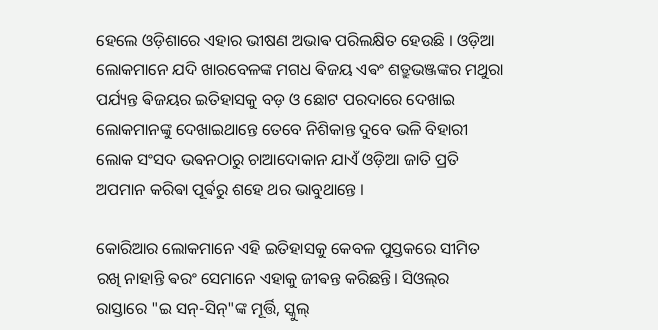ହେଲେ ଓଡ଼ିଶାରେ ଏହାର ଭୀଷଣ ଅଭାଵ ପରିଲକ୍ଷିତ ହେଉଛି । ଓଡ଼ିଆ ଲୋକମାନେ ଯଦି ଖାରବେଳଙ୍କ ମଗଧ ଵିଜୟ ଏଵଂ ଶତ୍ରୁଭଞ୍ଜଙ୍କର ମଥୁରା ପର୍ଯ୍ୟନ୍ତ ଵିଜୟର ଇତିହାସକୁ ବଡ଼ ଓ ଛୋଟ ପରଦାରେ ଦେଖାଇ ଲୋକମାନଙ୍କୁ ଦେଖାଇଥାନ୍ତେ ତେବେ ନିଶିକାନ୍ତ ଦୁବେ ଭଳି ବିହାରୀ ଲୋକ ସଂସଦ ଭଵନଠାରୁ ଚାଆଦୋକାନ ଯାଏଁ ଓଡ଼ିଆ ଜାତି ପ୍ରତି ଅପମାନ କରିଵା ପୂର୍ଵରୁ ଶହେ ଥର ଭାବୁଥାନ୍ତେ ।

କୋରିଆର ଲୋକମାନେ ଏହି ଇତିହାସକୁ କେବଳ ପୁସ୍ତକରେ ସୀମିତ ରଖି ନାହାନ୍ତି ଵରଂ ସେମାନେ ଏହାକୁ ଜୀଵନ୍ତ କରିଛନ୍ତି। ସିଓଲ୍‌ର ରାସ୍ତାରେ "ଇ ସନ୍-ସିନ୍‌"ଙ୍କ ମୂର୍ତ୍ତି, ସ୍କୁଲ୍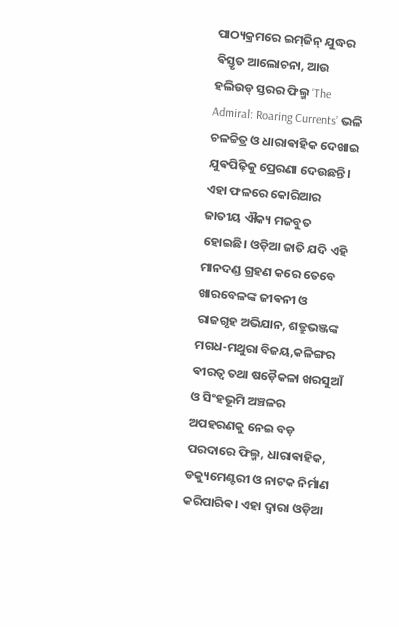ପାଠ୍ୟକ୍ରମରେ ଇମ୍‌ଜିନ୍ ଯୁଦ୍ଧର ଵିସ୍ତୃତ ଆଲୋଚନା, ଆଉ ହଲିଉଡ୍ ସ୍ତରର ଫିଲ୍ମ ‘The Admiral: Roaring Currents’ ଭଳି ଚଳଚ୍ଚିତ୍ର ଓ ଧାରାଵାହିକ ଦେଖାଇ ଯୁଵପିଢ଼ିକୁ ପ୍ରେରଣା ଦେଉଛନ୍ତି। ଏହା ଫଳରେ କୋରିଆର ଜାତୀୟ ଐକ୍ୟ ମଜବୁତ ହୋଇଛି। ଓଡ଼ିଆ ଜାତି ଯଦି ଏହି ମାନଦଣ୍ଡ ଗ୍ରହଣ କରେ ତେବେ ଖାରବେଳଙ୍କ ଜୀଵନୀ ଓ ରାଜଗୃହ ଅଭିଯାନ, ଶତ୍ରୁଭଞ୍ଜଙ୍କ ମଗଧ-ମଥୁରା ବିଜୟ,କଳିଙ୍ଗର ଵୀରତ୍ୱ ତଥା ଷଡ଼ୈକଳା ଖରସୁଆଁ ଓ ସିଂହଭୂମି ଅଞ୍ଚଳର ଅପହରଣକୁ ନେଇ ବଡ଼ ପରଦାରେ ଫିଲ୍ମ, ଧାରାଵାହିକ, ଡକ୍ୟୁମେଣ୍ଟରୀ ଓ ନାଟକ ନିର୍ମାଣ କରିପାରିଵ। ଏହା ଦ୍ୱାରା ଓଡ଼ିଆ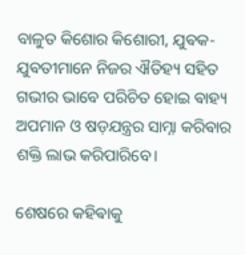ବାଳୁତ କିଶୋର କିଶୋରୀ, ଯୁଵକ-ଯୁଵତୀମାନେ ନିଜର ଐତିହ୍ୟ ସହିତ ଗଭୀର ଭାବେ ପରିଚିତ ହୋଇ ଵାହ୍ୟ ଅପମାନ ଓ ଷଡ଼ଯନ୍ତ୍ରର ସାମ୍ନା କରିଵାର ଶକ୍ତି ଲାଭ କରିପାରିବେ।

ଶେଷରେ କହିଵାକୁ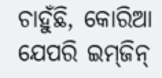ଚାହୁଁଛି, କୋରିଆ ଯେପରି ଇମ୍‌ଜିନ୍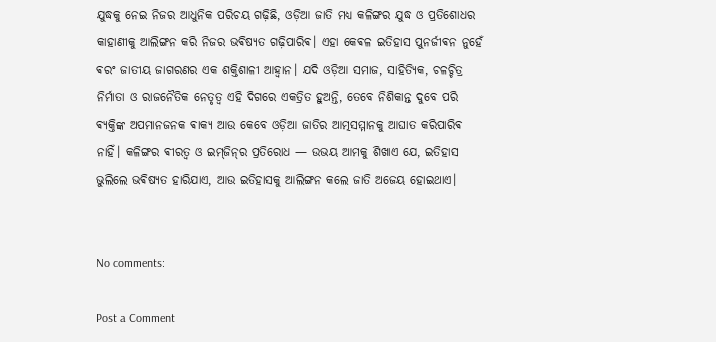ଯୁଦ୍ଧକୁ ନେଇ ନିଜର ଆଧୁନିକ ପରିଚୟ ଗଢ଼ିଛି, ଓଡ଼ିଆ ଜାତି ମଧ୍ୟ କଳିଙ୍ଗର ଯୁଦ୍ଧ ଓ ପ୍ରତିଶୋଧର କାହାଣୀକୁ ଆଲିଙ୍ଗନ କରି ନିଜର ଭଵିଷ୍ୟତ ଗଢ଼ିପାରିଵ। ଏହା କେଵଳ ଇତିହାସ ପୁନର୍ଜୀଵନ ନୁହେଁ ଵରଂ ଜାତୀୟ ଜାଗରଣର ଏକ ଶକ୍ତିଶାଳୀ ଆହ୍ୱାନ। ଯଦି ଓଡ଼ିଆ ସମାଜ, ସାହିତ୍ୟିକ, ଚଳଚ୍ଚିତ୍ର ନିର୍ମାତା ଓ ରାଜନୈତିକ ନେତୃତ୍ୱ ଏହି ଦିଗରେ ଏକତ୍ରିତ ହୁଅନ୍ତି, ତେବେ ନିଶିକାନ୍ତ ଦୁବେ ପରି ଵ୍ୟକ୍ତିଙ୍କ ଅପମାନଜନକ ଵାକ୍ୟ ଆଉ କେବେ ଓଡ଼ିଆ ଜାତିର ଆତ୍ମସମ୍ମାନକୁ ଆଘାତ କରିପାରିଵ ନାହିଁ। କଳିଙ୍ଗର ଵୀରତ୍ୱ ଓ ଇମ୍‌ଜିନ୍‌ର ପ୍ରତିରୋଧ — ଉଭୟ ଆମକୁ ଶିଖାଏ ଯେ, ଇତିହାସ ଭୁଲିଲେ ଭଵିଷ୍ୟତ ହାରିଯାଏ, ଆଉ ଇତିହାସକୁ ଆଲିଙ୍ଗନ କଲେ ଜାତି ଅଜେୟ ହୋଇଥାଏ।


No comments:

Post a Comment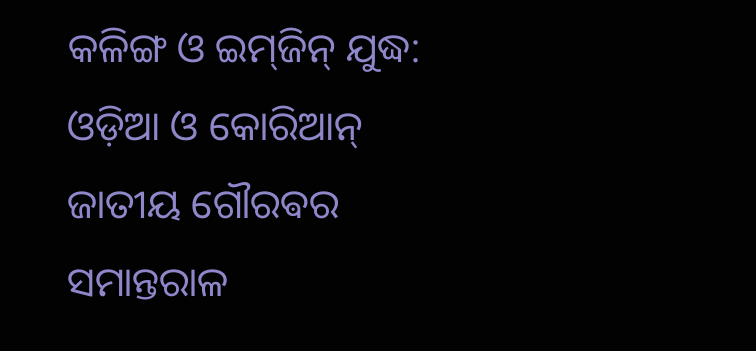କଳିଙ୍ଗ ଓ ଇମ୍‌ଜିନ୍ ଯୁଦ୍ଧ: ଓଡ଼ିଆ ଓ କୋରିଆନ୍ ଜାତୀୟ ଗୌରଵର ସମାନ୍ତରାଳ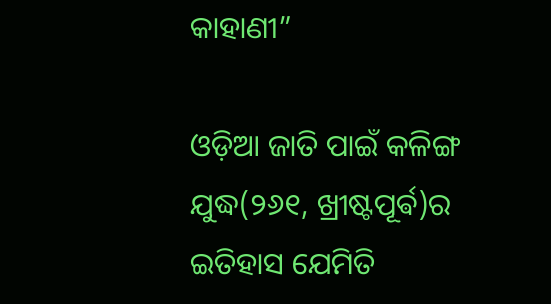କାହାଣୀ”

ଓଡ଼ିଆ ଜାତି ପାଇଁ କଳିଙ୍ଗ ଯୁଦ୍ଧ(୨୬୧, ଖ୍ରୀଷ୍ଟପୂର୍ଵ)ର ଇତିହାସ ଯେମିତି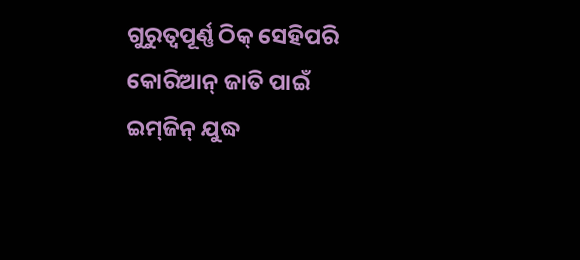ଗୁରୁତ୍ୱପୂର୍ଣ୍ଣ ଠିକ୍ ସେହିପରି କୋରିଆନ୍ ଜାତି ପାଇଁ ଇମ୍‌ଜିନ୍ ଯୁଦ୍ଧ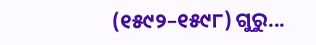(୧୫୯୨–୧୫୯୮) ଗୁରୁ...